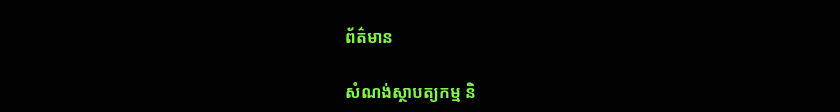ព័ត៌មាន

សំណង់ស្ថាបត្យកម្ម និ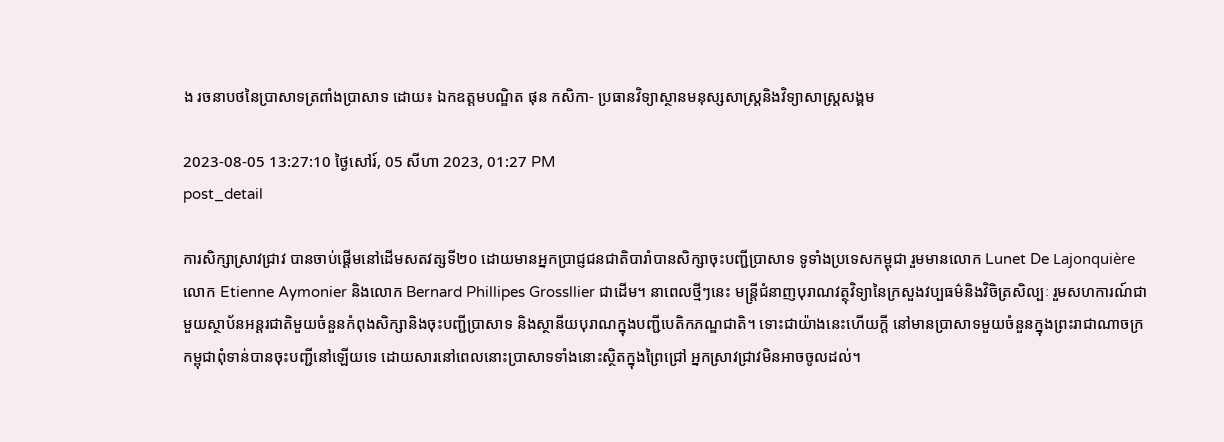ង រចនាបថនៃប្រាសាទត្រពាំងប្រាសាទ ដោយ៖ ឯកឧត្ដមបណ្ឌិត ផុន កសិកា- ប្រធានវិទ្យាស្ថានមនុស្សសាស្ត្រនិងវិទ្យាសាស្ត្រសង្គម

2023-08-05 13:27:10 ថ្ងៃសៅរ៍, 05 សីហា 2023, 01:27 PM
post_detail

ការសិក្សាស្រាវជ្រាវ បានចាប់ផ្តើមនៅដើមសតវត្សទី២០ ដោយមានអ្នកប្រាជ្ញជនជាតិបារាំបានសិក្សាចុះបញ្ជីប្រាសាទ ទូទាំងប្រទេសកម្ពុជា រួមមានលោក Lunet De Lajonquière លោក Etienne Aymonier និងលោក Bernard Phillipes Grossllier ជាដើម។ នាពេលថ្មីៗនេះ មន្រ្តីជំនាញបុរាណវត្ថុវិទ្យានៃក្រសួងវប្បធម៌និងវិចិត្រសិល្បៈ រួមសហការណ៍ជាមួយស្ថាប័នអន្តរជាតិមួយចំនួនកំពុងសិក្សានិងចុះបញ្ជីប្រាសាទ និងស្ថានីយបុរាណក្នុងបញ្ជីបេតិកភណ្ឌជាតិ។ ទោះជាយ៉ាងនេះហើយក្តី នៅមានប្រាសាទមួយចំនួនក្នុងព្រះរាជាណាចក្រកម្ពុជាពុំទាន់បានចុះបញ្ជីនៅឡើយទេ ដោយសារនៅពេលនោះប្រាសាទទាំងនោះស្ថិតក្នុងព្រៃជ្រៅ អ្នកស្រាវជ្រាវមិនអាចចូលដល់។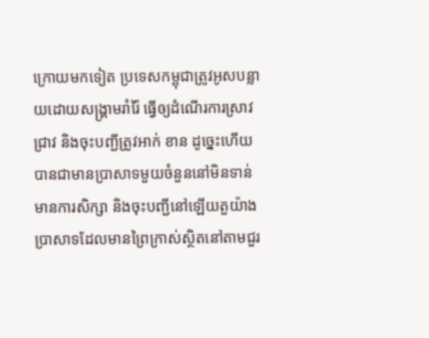ក្រោយមកទៀត ប្រទេសកម្ពុជាត្រូវអូសបន្លាយដោយសង្រ្គាមរាំរ៉ៃ ធ្វើឲ្យដំណើរការស្រាវជ្រាវ និងចុះបញ្ជីត្រូវអាក់ ខាន ដូច្នេះហើយបានជាមានប្រាសាទមួយចំនួននៅមិនទាន់មានការសិក្សា និងចុះបញ្ជីនៅឡើយតួយ៉ាងប្រាសាទដែលមានព្រៃក្រាស់ស្ថិតនៅតាមជួរ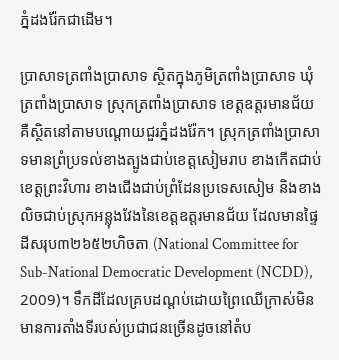ភ្នំដងរ៉ែកជាដើម។

ប្រាសាទត្រពាំងប្រាសាទ ស្ថិតក្នុងភូមិត្រពាំងប្រាសាទ ឃុំត្រពាំងប្រាសាទ ស្រុកត្រពាំងប្រាសាទ ខេត្ដឧត្ដរមានជ័យ គឺស្ថិតនៅតាមបណ្ដោយជួរភ្នំដងរ៉ែក។ ស្រុកត្រពាំងប្រាសាទមានព្រំប្រទល់ខាងត្បូងជាប់ខេត្ដសៀមរាប ខាងកើតជាប់ខេត្ដព្រះវិហារ ខាងជើងជាប់ព្រំដែនប្រទេសសៀម និងខាងលិចជាប់ស្រុកអន្លុងវែងនៃខេត្ដឧត្ដរមានជ័យ ដែលមានផ្ទៃដីសរុប៣២៦៥២ហិចតា (National Committee for Sub-National Democratic Development (NCDD), 2009)។ ទឹកដីដែលគ្របដណ្ដប់ដោយព្រៃឈើក្រាស់មិនមានការតាំងទីរបស់ប្រជាជនច្រើនដូចនៅតំប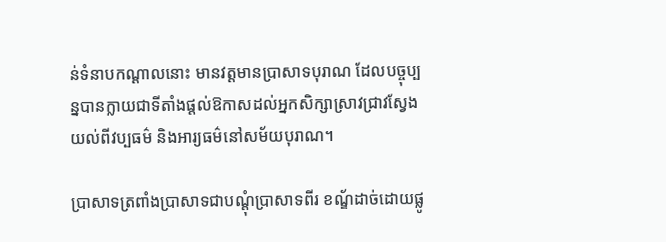ន់ទំនាបកណ្ដាលនោះ មានវត្តមានប្រាសាទបុរាណ ដែលបច្ចុប្បន្នបានក្លាយជាទីតាំងផ្ដល់ឱកាសដល់អ្នកសិក្សាស្រាវជ្រាវស្វែងយល់ពីវប្បធម៌ និងអារ្យធម៌នៅសម័យបុរាណ។

ប្រាសាទត្រពាំងប្រាសាទជាបណ្ដុំប្រាសាទពីរ ខណ្ឌ័ដាច់ដោយផ្លូ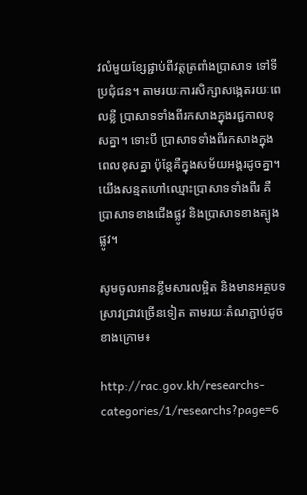វលំមួយខ្សែផ្ជាប់ពីវត្ដត្រពាំងប្រាសាទ ទៅទីប្រជុំជន។ តាមរយៈការសិក្សាសង្កេតរយៈពេលខ្លី ប្រាសាទទាំងពីរកសាងក្នុងរជ្ជកាលខុសគ្នា។ ទោះបី ប្រាសាទទាំងពីរកសាងក្នុងពេលខុសគ្នា ប៉ុន្តែគឺក្នុងសម័យអង្គរដូចគ្នា។ យើងសន្មតហៅឈ្មោះប្រាសាទទាំងពីរ គឺប្រាសាទខាងជើងផ្លូវ និងប្រាសាទខាងត្បូងផ្លូវ។

សូមចូលអានខ្លឹមសារលម្អិត និងមានអត្ថបទស្រាវជ្រាវច្រើនទៀត តាមរយៈតំណភ្ជាប់ដូចខាងក្រោម៖

http://rac.gov.kh/researchs-categories/1/researchs?page=6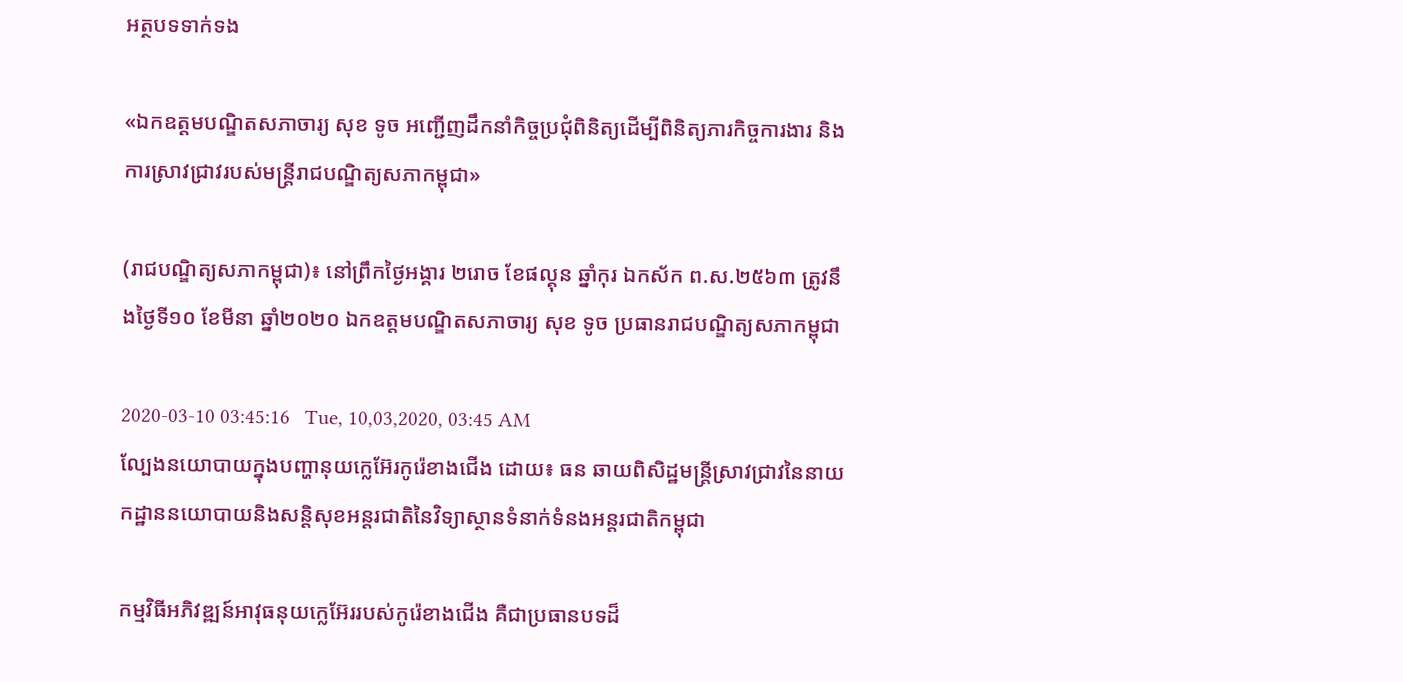អត្ថបទទាក់ទង

«ឯកឧត្តមបណ្ឌិតសភាចារ្យ សុខ ទូច អញ្ជើញដឹកនាំកិច្ចប្រជុំពិនិត្យដើម្បីពិនិត្យភារកិច្ចការងារ និងការស្រាវជ្រាវរបស់មន្ត្រីរាជបណ្ឌិត្យសភាកម្ពុជា»

(រាជបណ្ឌិត្យសភាកម្ពុជា)៖ នៅព្រឹកថ្ងៃអង្គារ ២រោច ខែផល្គុន ឆ្នាំកុរ ឯកស័ក ព.ស.២៥៦៣ ត្រូវនឹងថ្ងៃទី១០ ខែមីនា ឆ្នាំ២០២០ ឯកឧត្តមបណ្ឌិតសភាចារ្យ សុខ ទូច ប្រធានរាជបណ្ឌិត្យសភាកម្ពុជា

2020-03-10 03:45:16   Tue, 10,03,2020, 03:45 AM
ល្បែងនយោបាយក្នុងបញ្ហានុយក្លេអ៊ែរកូរ៉េខាងជើង ដោយ៖ ធន ឆាយពិសិដ្ឋមន្រ្តីស្រាវជ្រាវនៃនាយកដ្ឋាននយោបាយនិងសន្តិសុខអន្តរជាតិនៃវិទ្យាស្ថានទំនាក់ទំនងអន្តរជាតិកម្ពុជា

កម្មវិធីអភិវឌ្ឍន៍អាវុធនុយក្លេអ៊ែររបស់កូរ៉េខាងជើង គឺជាប្រធានបទដ៏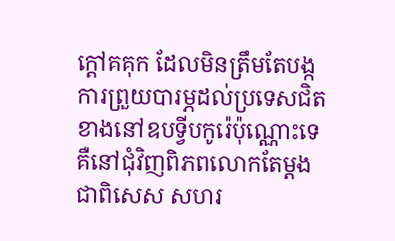ក្តៅគគុក ដែលមិនត្រឹមតែបង្កការព្រួយបារម្ភដល់ប្រទេសជិតខាងនៅឧបទ្វីបកូរ៉េប៉ុណ្ណោះទេ គឺនៅជុំវិញពិភពលោកតែម្ដង ជាពិសេស សហរ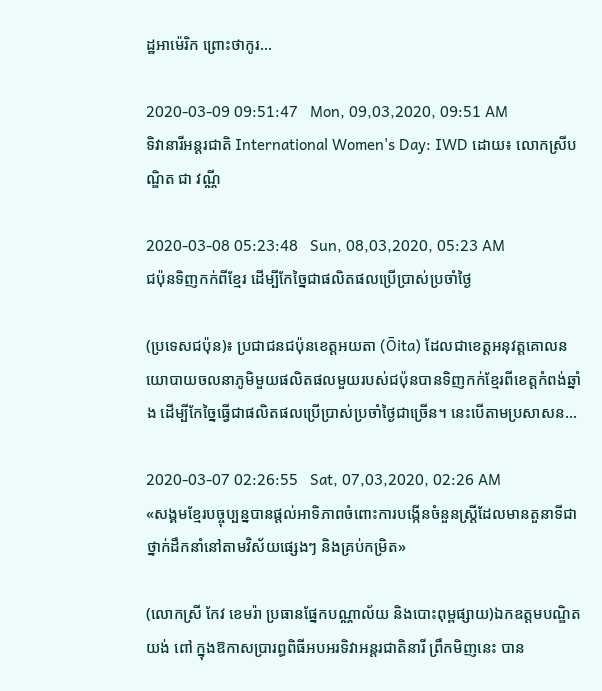ដ្ឋអាម៉េរិក ព្រោះថាកូរ...

2020-03-09 09:51:47   Mon, 09,03,2020, 09:51 AM
ទិវានារីអន្តរជាតិ International Women's Day: IWD ដោយ៖ លោកស្រីបណ្ឌិត ជា វណ្ណី

2020-03-08 05:23:48   Sun, 08,03,2020, 05:23 AM
ជប៉ុនទិញកក់ពីខ្មែរ ដើម្បីកែច្នៃជាផលិតផលប្រើប្រាស់ប្រចាំថ្ងៃ

(ប្រទេសជប៉ុន)៖ ប្រជាជនជប៉ុនខេត្តអយតា (Ōita) ដែលជាខេត្តអនុវត្តគោលនយោបាយចលនាភូមិមួយផលិតផលមួយរបស់ជប៉ុនបានទិញកក់ខ្មែរពីខេត្តកំពង់ឆ្នាំង ដើម្បីកែច្នៃធ្វើជាផលិតផលប្រើប្រាស់ប្រចាំថ្ងៃជាច្រើន។ នេះបើតាមប្រសាសន...

2020-03-07 02:26:55   Sat, 07,03,2020, 02:26 AM
«សង្គមខ្មែរបច្ចុប្បន្នបានផ្តល់អាទិភាពចំពោះការបង្កើនចំនួនស្ត្រីដែលមានតួនាទីជាថ្នាក់ដឹកនាំនៅតាមវិស័យផ្សេងៗ និងគ្រប់កម្រិត»

(លោកស្រី កែវ ខេមរ៉ា ប្រធានផ្នែកបណ្ណាល័យ និងបោះពុម្ពផ្សាយ)ឯកឧត្តមបណ្ឌិត យង់ ពៅ ក្នុងឱកាសប្រារព្ធពិធីអបអរទិវាអន្តរជាតិនារី ព្រឹកមិញនេះ បាន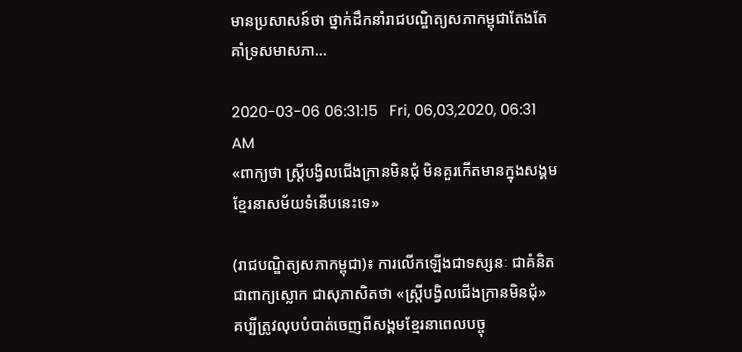មានប្រសាសន៍ថា ថ្នាក់ដឹកនាំរាជបណ្ឌិត្យសភាកម្ពុជាតែងតែគាំទ្រសមាសភា...

2020-03-06 06:31:15   Fri, 06,03,2020, 06:31 AM
«ពាក្យថា ស្ត្រីបង្វិលជើងក្រានមិនជុំ មិនគួរកើតមានក្នុងសង្គមខ្មែរនាសម័យទំនើបនេះទេ»

(រាជបណ្ឌិត្យសភាកម្ពុជា)៖ ការលើកឡើងជាទស្សនៈ ជាគំនិត ជាពាក្យស្លោក ជាសុភាសិតថា «ស្ត្រីបង្វិលជើងក្រានមិនជុំ» គប្បីត្រូវលុបបំបាត់ចេញពីសង្គមខ្មែរនាពេលបច្ចុ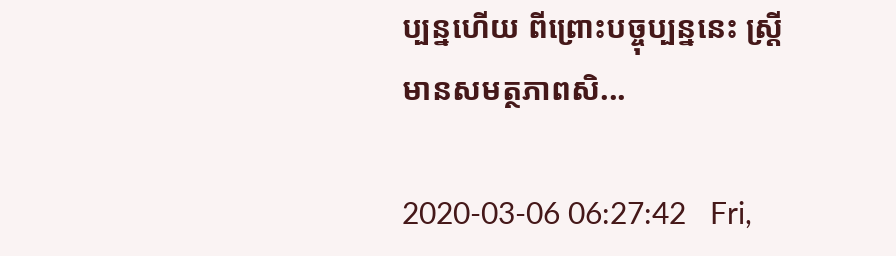ប្បន្នហើយ ពីព្រោះបច្ចុប្បន្ននេះ ស្ត្រីមានសមត្ថភាពសិ...

2020-03-06 06:27:42   Fri,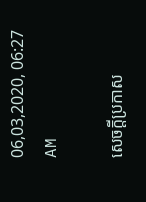06,03,2020, 06:27 AM

សេចក្តីប្រកាស